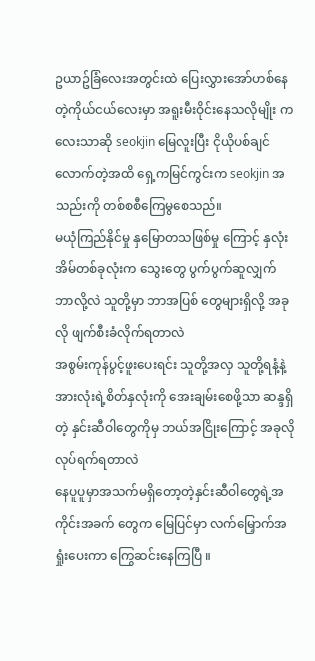ဥယာဥ်ခြံလေးအတွင်းထဲ ပြေးလွှားအော်ဟစ်နေတဲ့ကိုယ်ငယ်လေးမှာ အရူးမီးဝိုင်းနေသလိုမျိုး ကလေးသာဆို seokjin မြေလူးပြီး ငိုယိုပစ်ချင်လောက်တဲ့အထိ ရှေ့ကမြင်ကွင်းက seokjin အသည်းကို တစ်စစီကြေမွစေသည်။
မယုံကြည်နိုင်မှု နှမြောတသဖြစ်မှု ကြောင့် နှလုံးအိမ်တစ်ခုလုံးက သွေးတွေ ပွက်ပွက်ဆူလျှက်
ဘာလို့လဲ သူတို့မှာ ဘာအပြစ် တွေများရှိလို့ အခုလို ဖျက်စီးခံလိုက်ရတာလဲ
အစွမ်းကုန်ပွင့်ဖူးပေးရင်း သူတို့အလှ သူတို့ရနံ့နဲ့ အားလုံးရဲ့စိတ်နှလုံးကို အေးချမ်းစေဖို့သာ ဆန္ဒရှိတဲ့ နှင်းဆီဝါတွေကိုမှ ဘယ်အငြိုးကြောင့် အခုလိုလုပ်ရက်ရတာလဲ
နေပူပူမှာအသက်မရှိတော့တဲ့နှင်းဆီဝါတွေရဲ့အကိုင်းအခက် တွေက မြေပြင်မှာ လက်မြှောက်အရှုံးပေးကာ ကြွေဆင်းနေကြပြီ ။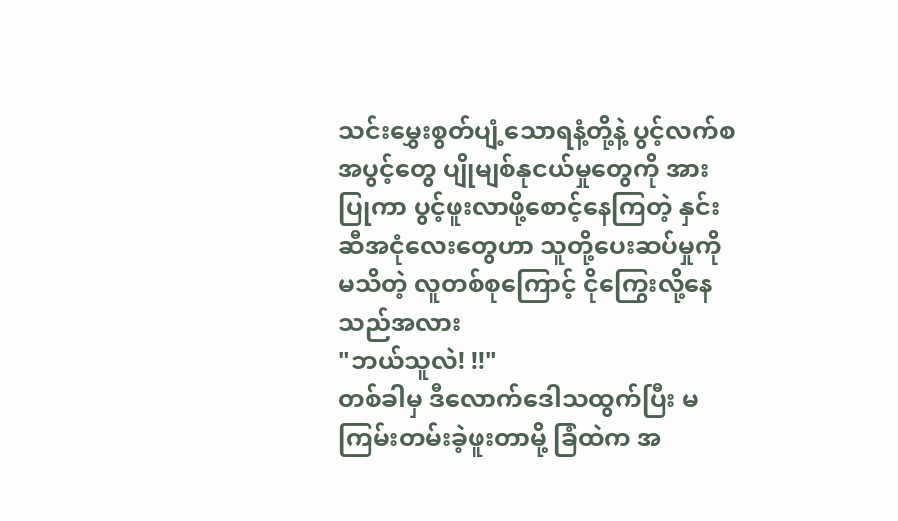သင်းမွှေးစွတ်ပျံ့သောရနံ့တို့နဲ့ ပွင့်လက်စအပွင့်တွေ ပျိုမျစ်နုငယ်မှုတွေကို အားပြုကာ ပွင့်ဖူးလာဖို့စောင့်နေကြတဲ့ နှင်းဆီအငုံလေးတွေဟာ သူတို့ပေးဆပ်မှုကို မသိတဲ့ လူတစ်စုကြောင့် ငိုကြွေးလို့နေသည်အလား
"ဘယ်သူလဲ! !!"
တစ်ခါမှ ဒီလောက်ဒေါသထွက်ပြီး မကြမ်းတမ်းခဲ့ဖူးတာမို့ ခြံထဲက အ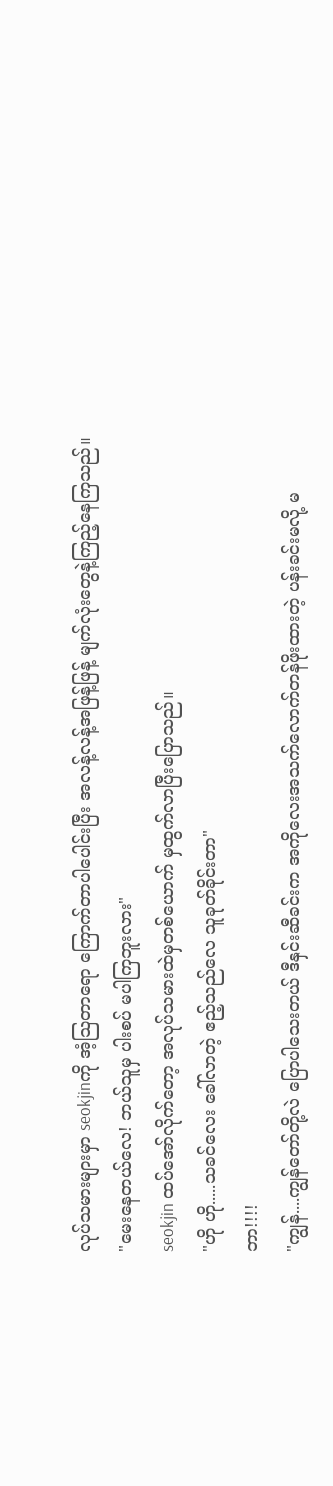လုပ်သမားများမှာ seokjinကို အံ့သြတာရော ကြောက်တာပါပေါင်းပြီး အလန့်လန့်အဖြန့်ဖြန့် မျက်လုံးတွေနဲ့ကြည့်နေကြသည်။
"မေးနေတယ်လေ! ဘယ်သူမှ ပါးစပ် မပါကြဘူးလား"
seokjin ထပ်အော်လိုက်တော့ အလုပ်သမားထဲမှတစ်ယောက် မှထွက်လာပြီးပြောသည်။
"ဟို ဟို.....သခင်လေး ခေါ်လာတဲ့ ဧည့်သည်လေ သူခုတ်ခိုင်းတာ"
ဘာ!!!!
"ကျွန်....ကျွန်တော်တို့လဲ ပြောပါသေးတယ် ဒီနှင်းဆီခင်းက အကိုလေးအသက်လောက်တန်ဖိုးထားတဲ့ ပန်းခင်းမလို့ မ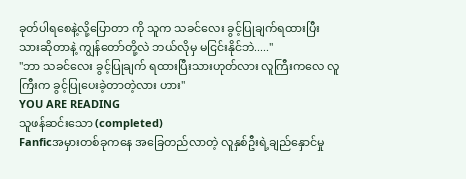ခုတ်ပါရစေနဲ့လို့ပြောတာ ကို သူက သခင်လေး ခွင့်ပြုချက်ရထားပြီးသားဆိုတာနဲ့ ကျွန်တော်တို့လဲ ဘယ်လိုမှ မငြင်းနိုင်ဘဲ....."
"ဘာ သခင်လေး ခွင့်ပြုချက် ရထားပြီးသားဟုတ်လား လူကြီးကလေ လူကြီးက ခွင့်ပြုပေးခဲ့တာတဲ့လား ဟား"
YOU ARE READING
သူဖန်ဆင်းသော (completed)
Fanficအမှားတစ်ခုကနေ အခြေတည်လာတဲ့ လူနှစ်ဦးရဲ့ချည်နှောင်မှု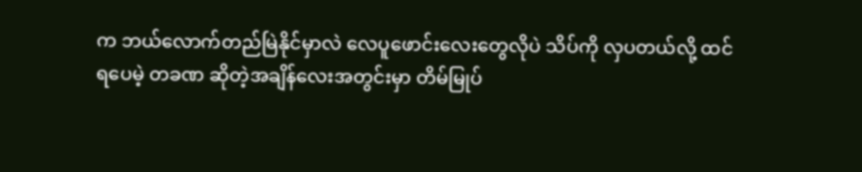က ဘယ်လောက်တည်မြဲနိုင်မှာလဲ လေပူဖောင်းလေးတွေလိုပဲ သိပ်ကို လှပတယ်လို့ ထင်ရပေမဲ့ တခဏ ဆိုတဲ့အချိန်လေးအတွင်းမှာ တိမ်မြုပ်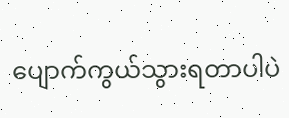ပျောက်ကွယ်သွားရတာပါပဲ